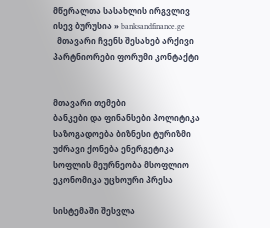მწერალთა სასახლის ირგვლივ ისევ ბურუსია » banksandfinance.ge
  მთავარი ჩვენს შესახებ არქივი პარტნიორები ფორუმი კონტაქტი


მთავარი თემები
ბანკები და ფინანსები პოლიტიკა საზოგადოება ბიზნესი ტურიზმი უძრავი ქონება ენერგეტიკა სოფლის მეურნეობა მსოფლიო ეკონომიკა უცხოური პრესა

სისტემაში შესვლა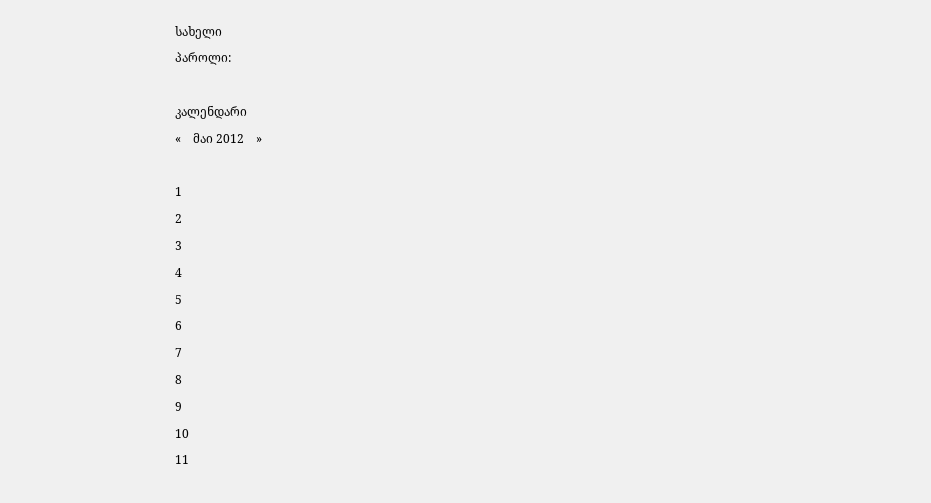სახელი
პაროლი:

კალენდარი
«    მაი 2012    »

1
2
3
4
5
6
7
8
9
10
11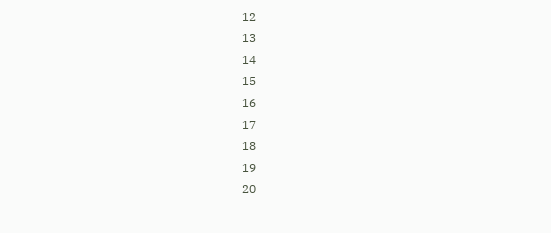12
13
14
15
16
17
18
19
20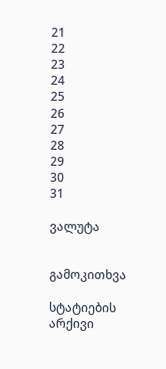21
22
23
24
25
26
27
28
29
30
31

ვალუტა


გამოკითხვა

სტატიების არქივი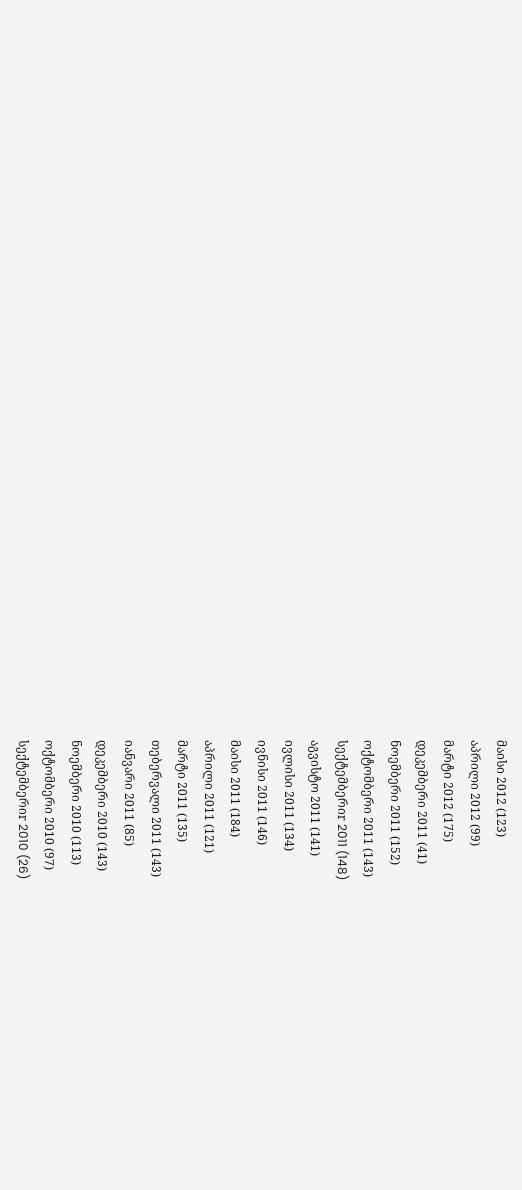მაისი 2012 (123)
აპრილი 2012 (99)
მარტი 2012 (175)
დეკემბერი 2011 (41)
ნოემბერი 2011 (152)
ოქტომბერი 2011 (143)
სექტემბერიr 2011 (148)
აგვისტო 2011 (141)
ივლისი 2011 (134)
ივნისი 2011 (146)
მაისი 2011 (184)
აპრილი 2011 (121)
მარტი 2011 (135)
თებერვალი 2011 (143)
იანვარი 2011 (85)
დეკემბერი 2010 (143)
ნოემბერი 2010 (113)
ოქტომბერი 2010 (97)
სექტემბერიr 2010 (26)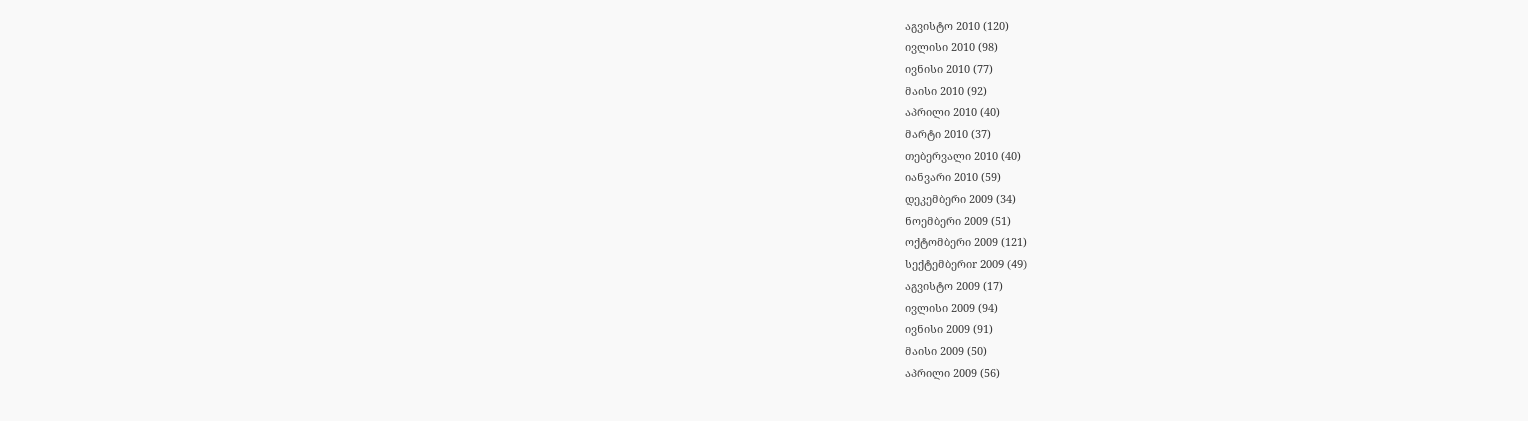აგვისტო 2010 (120)
ივლისი 2010 (98)
ივნისი 2010 (77)
მაისი 2010 (92)
აპრილი 2010 (40)
მარტი 2010 (37)
თებერვალი 2010 (40)
იანვარი 2010 (59)
დეკემბერი 2009 (34)
ნოემბერი 2009 (51)
ოქტომბერი 2009 (121)
სექტემბერიr 2009 (49)
აგვისტო 2009 (17)
ივლისი 2009 (94)
ივნისი 2009 (91)
მაისი 2009 (50)
აპრილი 2009 (56)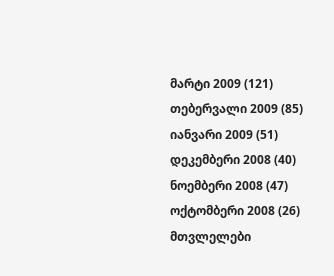მარტი 2009 (121)
თებერვალი 2009 (85)
იანვარი 2009 (51)
დეკემბერი 2008 (40)
ნოემბერი 2008 (47)
ოქტომბერი 2008 (26)
მთვლელები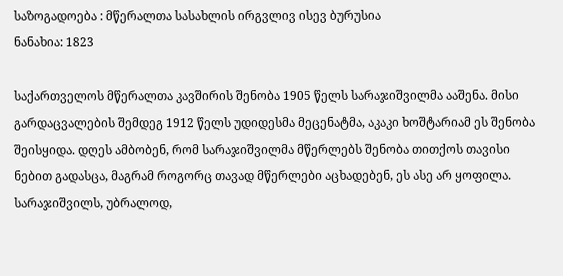საზოგადოება : მწერალთა სასახლის ირგვლივ ისევ ბურუსია
ნანახია: 1823

საქართველოს მწერალთა კავშირის შენობა 1905 წელს სარაჯიშვილმა ააშენა. მისი გარდაცვალების შემდეგ 1912 წელს უდიდესმა მეცენატმა, აკაკი ხოშტარიამ ეს შენობა შეისყიდა. დღეს ამბობენ, რომ სარაჯიშვილმა მწერლებს შენობა თითქოს თავისი ნებით გადასცა, მაგრამ როგორც თავად მწერლები აცხადებენ, ეს ასე არ ყოფილა. სარაჯიშვილს, უბრალოდ,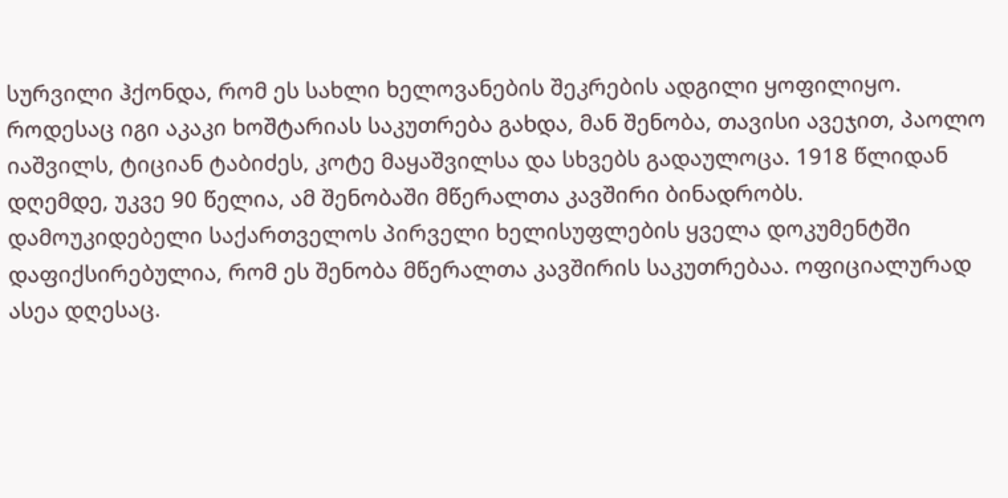სურვილი ჰქონდა, რომ ეს სახლი ხელოვანების შეკრების ადგილი ყოფილიყო. როდესაც იგი აკაკი ხოშტარიას საკუთრება გახდა, მან შენობა, თავისი ავეჯით, პაოლო იაშვილს, ტიციან ტაბიძეს, კოტე მაყაშვილსა და სხვებს გადაულოცა. 1918 წლიდან დღემდე, უკვე 90 წელია, ამ შენობაში მწერალთა კავშირი ბინადრობს. დამოუკიდებელი საქართველოს პირველი ხელისუფლების ყველა დოკუმენტში დაფიქსირებულია, რომ ეს შენობა მწერალთა კავშირის საკუთრებაა. ოფიციალურად ასეა დღესაც.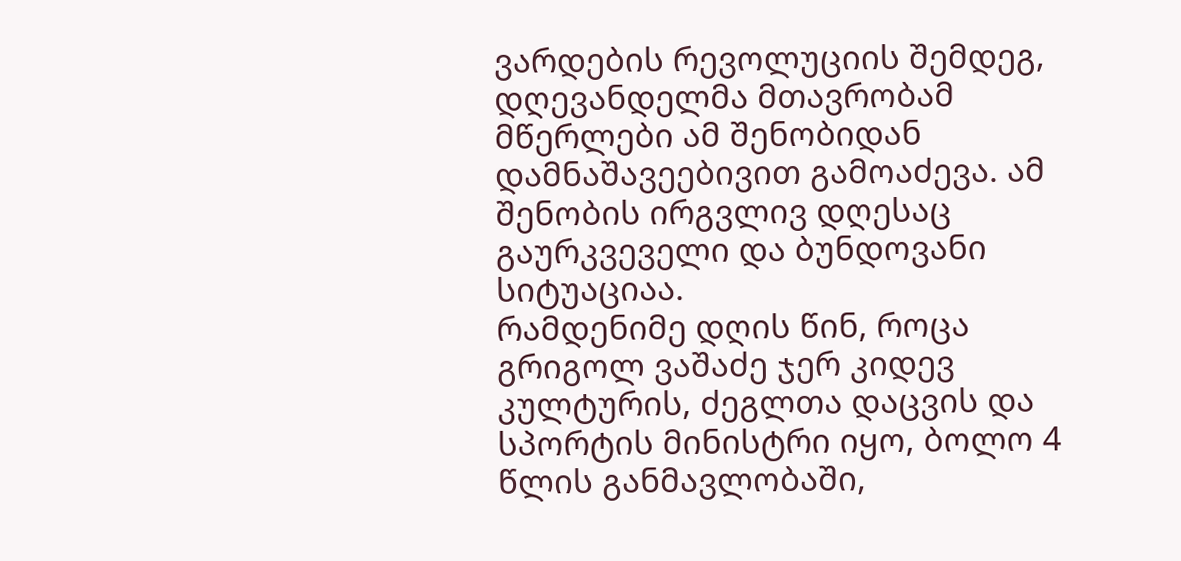ვარდების რევოლუციის შემდეგ, დღევანდელმა მთავრობამ მწერლები ამ შენობიდან დამნაშავეებივით გამოაძევა. ამ შენობის ირგვლივ დღესაც გაურკვეველი და ბუნდოვანი სიტუაციაა.
რამდენიმე დღის წინ, როცა გრიგოლ ვაშაძე ჯერ კიდევ კულტურის, ძეგლთა დაცვის და სპორტის მინისტრი იყო, ბოლო 4 წლის განმავლობაში,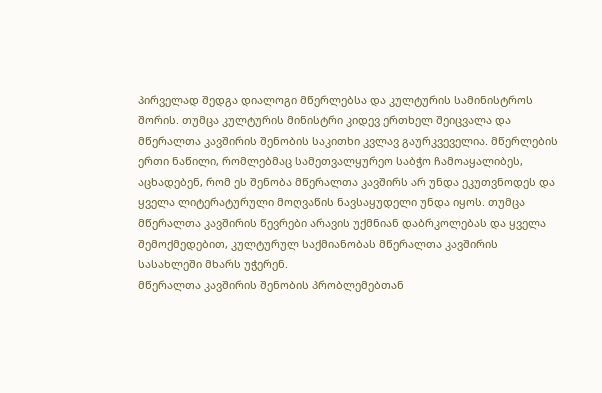პირველად შედგა დიალოგი მწერლებსა და კულტურის სამინისტროს შორის. თუმცა კულტურის მინისტრი კიდევ ერთხელ შეიცვალა და მწერალთა კავშირის შენობის საკითხი კვლავ გაურკვეველია. მწერლების ერთი ნაწილი, რომლებმაც სამეთვალყურეო საბჭო ჩამოაყალიბეს, აცხადებენ, რომ ეს შენობა მწერალთა კავშირს არ უნდა ეკუთვნოდეს და ყველა ლიტერატურული მოღვაწის ნავსაყუდელი უნდა იყოს. თუმცა მწერალთა კავშირის წევრები არავის უქმნიან დაბრკოლებას და ყველა შემოქმედებით, კულტურულ საქმიანობას მწერალთა კავშირის სასახლეში მხარს უჭერენ.
მწერალთა კავშირის შენობის პრობლემებთან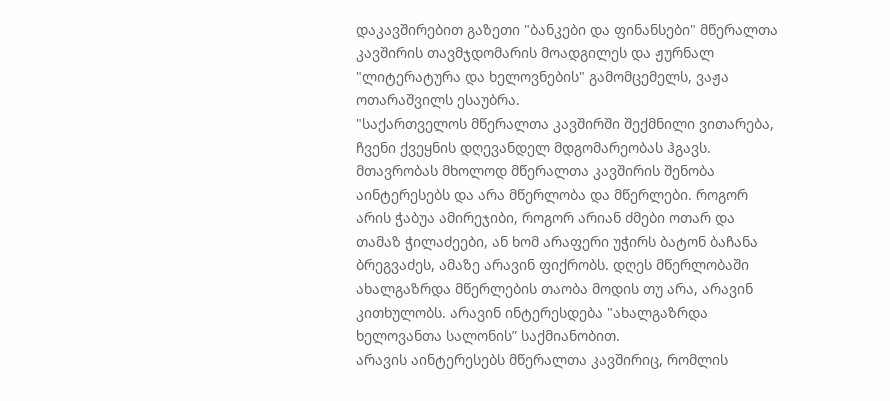დაკავშირებით გაზეთი "ბანკები და ფინანსები" მწერალთა კავშირის თავმჯდომარის მოადგილეს და ჟურნალ "ლიტერატურა და ხელოვნების" გამომცემელს, ვაჟა ოთარაშვილს ესაუბრა.
"საქართველოს მწერალთა კავშირში შექმნილი ვითარება, ჩვენი ქვეყნის დღევანდელ მდგომარეობას ჰგავს. მთავრობას მხოლოდ მწერალთა კავშირის შენობა აინტერესებს და არა მწერლობა და მწერლები. როგორ არის ჭაბუა ამირეჯიბი, როგორ არიან ძმები ოთარ და თამაზ ჭილაძეები, ან ხომ არაფერი უჭირს ბატონ ბაჩანა ბრეგვაძეს, ამაზე არავინ ფიქრობს. დღეს მწერლობაში ახალგაზრდა მწერლების თაობა მოდის თუ არა, არავინ კითხულობს. არავინ ინტერესდება "ახალგაზრდა ხელოვანთა სალონის” საქმიანობით.
არავის აინტერესებს მწერალთა კავშირიც, რომლის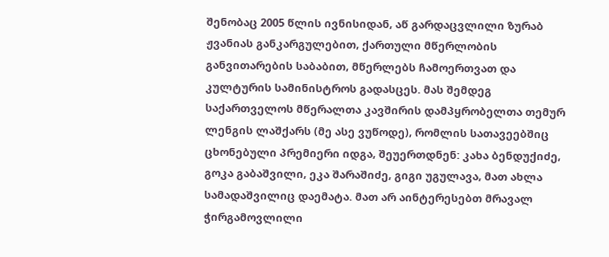შენობაც 2005 წლის ივნისიდან, აწ გარდაცვლილი ზურაბ ჟვანიას განკარგულებით, ქართული მწერლობის განვითარების საბაბით, მწერლებს ჩამოერთვათ და კულტურის სამინისტროს გადასცეს. მას შემდეგ საქართველოს მწერალთა კავშირის დამპყრობელთა თემურ ლენგის ლაშქარს (მე ასე ვუწოდე), რომლის სათავეებშიც ცხონებული პრემიერი იდგა, შეუერთდნენ: კახა ბენდუქიძე, გოკა გაბაშვილი, ეკა შარაშიძე, გიგი უგულავა, მათ ახლა სამადაშვილიც დაემატა. მათ არ აინტერესებთ მრავალ ჭირგამოვლილი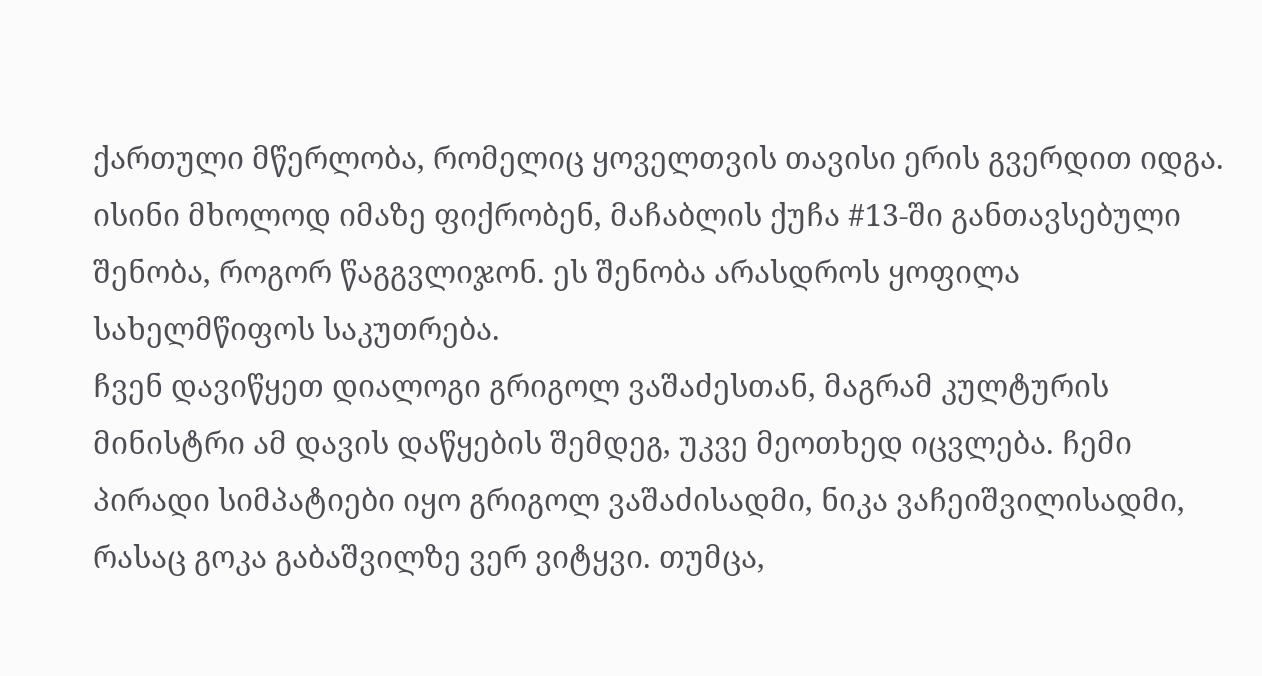ქართული მწერლობა, რომელიც ყოველთვის თავისი ერის გვერდით იდგა. ისინი მხოლოდ იმაზე ფიქრობენ, მაჩაბლის ქუჩა #13-ში განთავსებული შენობა, როგორ წაგგვლიჯონ. ეს შენობა არასდროს ყოფილა სახელმწიფოს საკუთრება.
ჩვენ დავიწყეთ დიალოგი გრიგოლ ვაშაძესთან, მაგრამ კულტურის მინისტრი ამ დავის დაწყების შემდეგ, უკვე მეოთხედ იცვლება. ჩემი პირადი სიმპატიები იყო გრიგოლ ვაშაძისადმი, ნიკა ვაჩეიშვილისადმი, რასაც გოკა გაბაშვილზე ვერ ვიტყვი. თუმცა,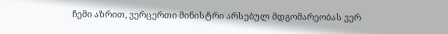ჩემი აზრით, ვერცერთი მინისტრი არსებულ მდგომარეობას ვერ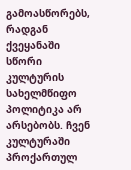გამოასწორებს, რადგან ქვეყანაში სწორი კულტურის სახელმწიფო პოლიტიკა არ არსებობს. ჩვენ კულტურაში პროქართულ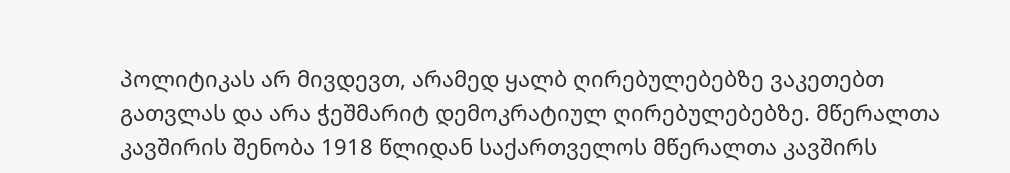პოლიტიკას არ მივდევთ, არამედ ყალბ ღირებულებებზე ვაკეთებთ გათვლას და არა ჭეშმარიტ დემოკრატიულ ღირებულებებზე. მწერალთა კავშირის შენობა 1918 წლიდან საქართველოს მწერალთა კავშირს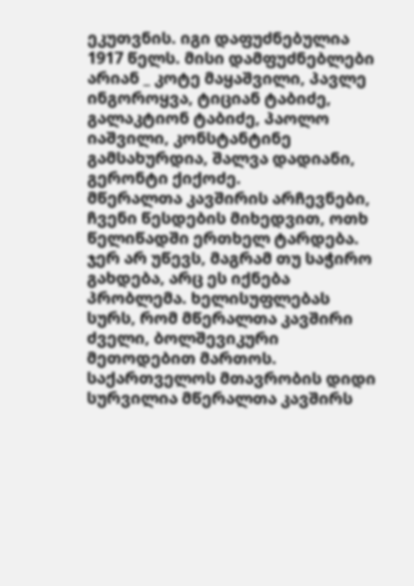ეკუთვნის. იგი დაფუძნებულია 1917 წელს. მისი დამფუძნებლები არიან _ კოტე მაყაშვილი, პავლე ინგოროყვა, ტიციან ტაბიძე, გალაკტიონ ტაბიძე, პაოლო იაშვილი, კონსტანტინე გამსახურდია, შალვა დადიანი, გერონტი ქიქოძე.
მწერალთა კავშირის არჩევნები, ჩვენი წესდების მიხედვით, ოთხ წელიწადში ერთხელ ტარდება. ჯერ არ უწევს, მაგრამ თუ საჭირო გახდება, არც ეს იქნება პრობლემა. ხელისუფლებას სურს, რომ მწერალთა კავშირი ძველი, ბოლშევიკური მეთოდებით მართოს. საქართველოს მთავრობის დიდი სურვილია მწერალთა კავშირს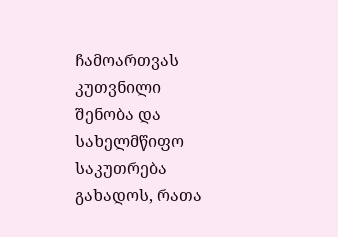ჩამოართვას კუთვნილი შენობა და სახელმწიფო საკუთრება გახადოს, რათა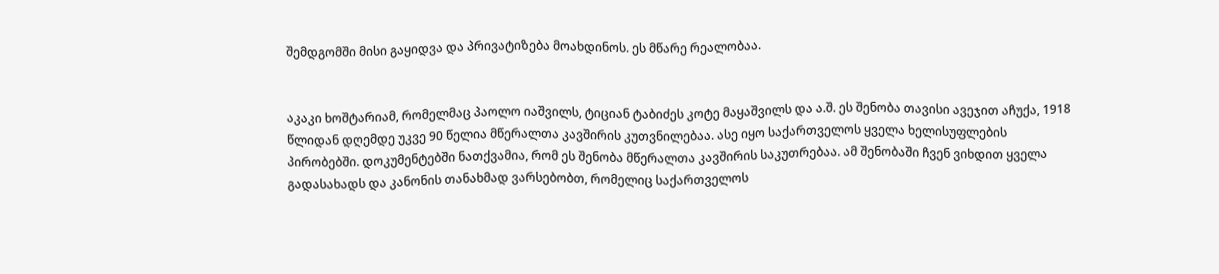შემდგომში მისი გაყიდვა და პრივატიზება მოახდინოს. ეს მწარე რეალობაა.


აკაკი ხოშტარიამ, რომელმაც პაოლო იაშვილს, ტიციან ტაბიძეს კოტე მაყაშვილს და ა.შ. ეს შენობა თავისი ავეჯით აჩუქა, 1918 წლიდან დღემდე უკვე 90 წელია მწერალთა კავშირის კუთვნილებაა. ასე იყო საქართველოს ყველა ხელისუფლების პირობებში. დოკუმენტებში ნათქვამია, რომ ეს შენობა მწერალთა კავშირის საკუთრებაა. ამ შენობაში ჩვენ ვიხდით ყველა გადასახადს და კანონის თანახმად ვარსებობთ, რომელიც საქართველოს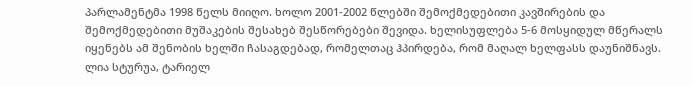პარლამენტმა 1998 წელს მიიღო. ხოლო 2001-2002 წლებში შემოქმედებითი კავშირების და შემოქმედებითი მუშაკების შესახებ შესწორებები შევიდა. ხელისუფლება 5-6 მოსყიდულ მწერალს იყენებს ამ შენობის ხელში ჩასაგდებად, რომელთაც ჰპირდება, რომ მაღალ ხელფასს დაუნიშნავს. ლია სტურუა, ტარიელ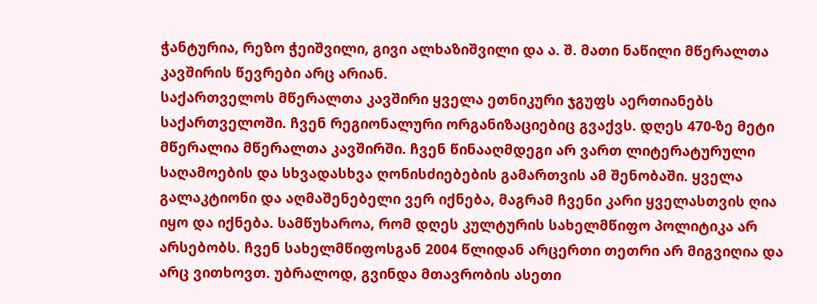ჭანტურია, რეზო ჭეიშვილი, გივი ალხაზიშვილი და ა. შ. მათი ნაწილი მწერალთა კავშირის წევრები არც არიან.
საქართველოს მწერალთა კავშირი ყველა ეთნიკური ჯგუფს აერთიანებს საქართველოში. ჩვენ რეგიონალური ორგანიზაციებიც გვაქვს. დღეს 470-ზე მეტი მწერალია მწერალთა კავშირში. ჩვენ წინააღმდეგი არ ვართ ლიტერატურული საღამოების და სხვადასხვა ღონისძიებების გამართვის ამ შენობაში. ყველა გალაკტიონი და აღმაშენებელი ვერ იქნება, მაგრამ ჩვენი კარი ყველასთვის ღია იყო და იქნება. სამწუხაროა, რომ დღეს კულტურის სახელმწიფო პოლიტიკა არ არსებობს. ჩვენ სახელმწიფოსგან 2004 წლიდან არცერთი თეთრი არ მიგვიღია და არც ვითხოვთ. უბრალოდ, გვინდა მთავრობის ასეთი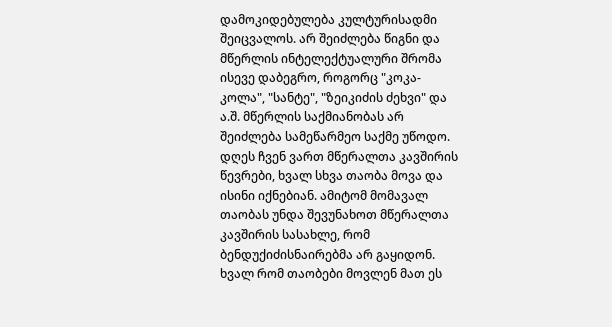დამოკიდებულება კულტურისადმი შეიცვალოს. არ შეიძლება წიგნი და მწერლის ინტელექტუალური შრომა ისევე დაბეგრო, როგორც "კოკა-კოლა", "სანტე", "ზეიკიძის ძეხვი" და ა.შ. მწერლის საქმიანობას არ შეიძლება სამეწარმეო საქმე უწოდო. დღეს ჩვენ ვართ მწერალთა კავშირის წევრები, ხვალ სხვა თაობა მოვა და ისინი იქნებიან. ამიტომ მომავალ თაობას უნდა შევუნახოთ მწერალთა კავშირის სასახლე, რომ ბენდუქიძისნაირებმა არ გაყიდონ. ხვალ რომ თაობები მოვლენ მათ ეს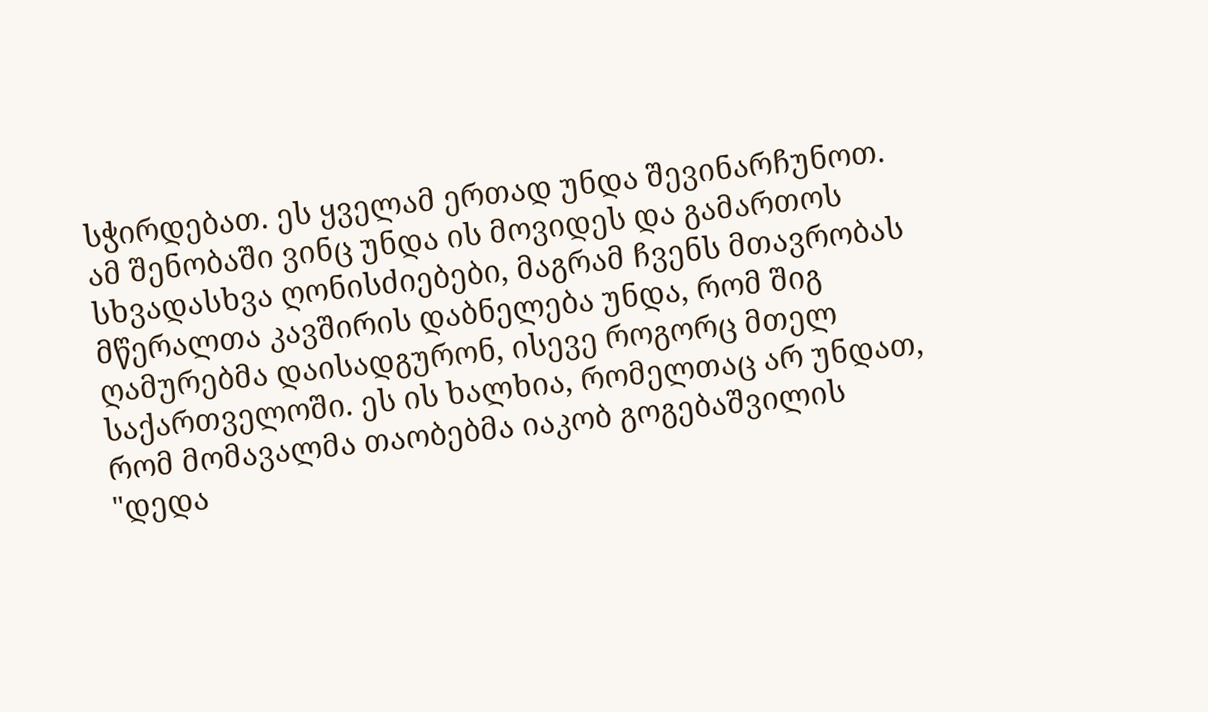სჭირდებათ. ეს ყველამ ერთად უნდა შევინარჩუნოთ. ამ შენობაში ვინც უნდა ის მოვიდეს და გამართოს სხვადასხვა ღონისძიებები, მაგრამ ჩვენს მთავრობას მწერალთა კავშირის დაბნელება უნდა, რომ შიგ ღამურებმა დაისადგურონ, ისევე როგორც მთელ საქართველოში. ეს ის ხალხია, რომელთაც არ უნდათ, რომ მომავალმა თაობებმა იაკობ გოგებაშვილის "დედა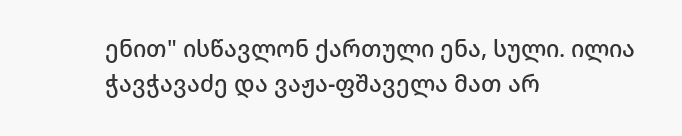ენით" ისწავლონ ქართული ენა, სული. ილია ჭავჭავაძე და ვაჟა-ფშაველა მათ არ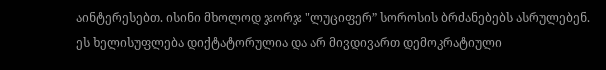აინტერესებთ. ისინი მხოლოდ ჯორჯ "ლუციფერ” სოროსის ბრძანებებს ასრულებენ. ეს ხელისუფლება დიქტატორულია და არ მივდივართ დემოკრატიული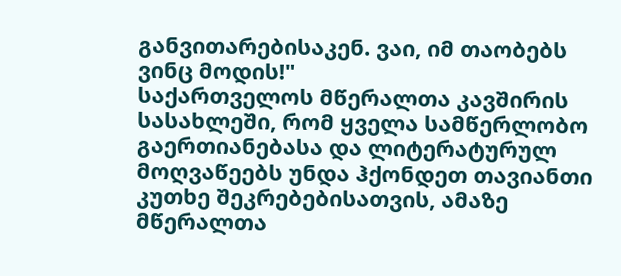განვითარებისაკენ. ვაი, იმ თაობებს ვინც მოდის!"
საქართველოს მწერალთა კავშირის სასახლეში, რომ ყველა სამწერლობო გაერთიანებასა და ლიტერატურულ მოღვაწეებს უნდა ჰქონდეთ თავიანთი კუთხე შეკრებებისათვის, ამაზე მწერალთა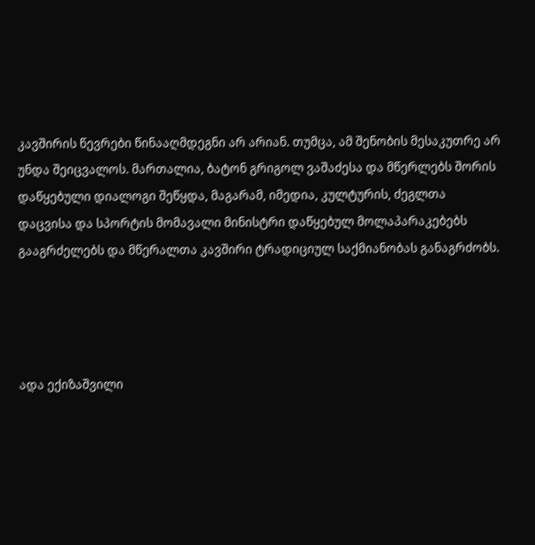კავშირის წევრები წინააღმდეგნი არ არიან. თუმცა, ამ შენობის მესაკუთრე არ უნდა შეიცვალოს. მართალია, ბატონ გრიგოლ ვაშაძესა და მწერლებს შორის დაწყებული დიალოგი შეწყდა, მაგარამ, იმედია, კულტურის, ძეგლთა დაცვისა და სპორტის მომავალი მინისტრი დაწყებულ მოლაპარაკებებს გააგრძელებს და მწერალთა კავშირი ტრადიციულ საქმიანობას განაგრძობს.




ადა ექიზაშვილი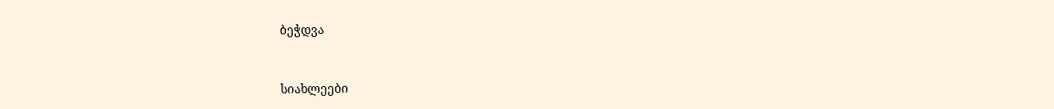ბეჭდვა


სიახლეები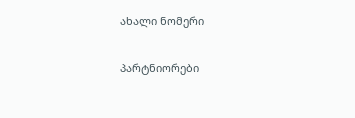ახალი ნომერი

პარტნიორები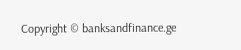Copyright © banksandfinance.ge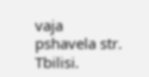vaja pshavela str. Tbilisi.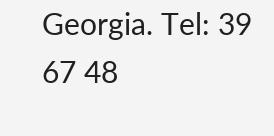Georgia. Tel: 39 67 48